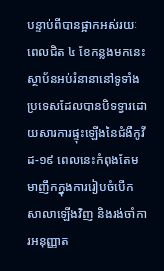បន្ទាប់ពីបានផ្អាកអស់រយៈពេលជិត ៤ ខែកន្លងមកនេះ ស្ថាប័នអប់រំនានានៅទូទាំងប្រទេសដែលបានបិទទ្វារដោយសារការផ្ទុះឡើងនៃជំងឺកូវីដ-១៩ ពេលនេះកំពុងតែមមាញឹកក្នុងការរៀបចំបើកសាលាឡើងវិញ និងរង់ចាំការអនុញ្ញាត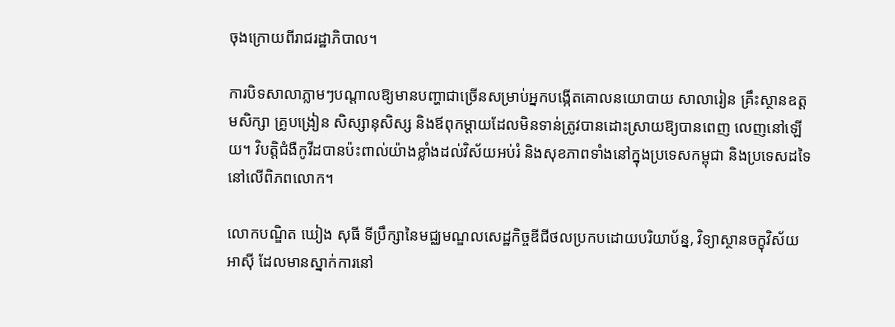ចុងក្រោយពីរាជរដ្ឋាភិបាល។

ការបិទសាលាភ្លាមៗបណ្តាលឱ្យមានបញ្ហាជាច្រើនសម្រាប់អ្នកបង្កើតគោលនយោបាយ សាលារៀន គ្រឹះស្ថានឧត្តមសិក្សា គ្រូបង្រៀន សិស្សានុសិស្ស និងឪពុកម្តាយដែលមិនទាន់ត្រូវបានដោះស្រាយឱ្យបានពេញ លេញនៅឡើយ។ វិបត្តិជំងឺកូវីដបានប៉ះពាល់យ៉ាងខ្លាំងដល់វិស័យអប់រំ និងសុខភាពទាំងនៅក្នុងប្រទេសកម្ពុជា និងប្រទេសដទៃនៅលើពិភពលោក។

លោកបណ្ឌិត ឃៀង សុធី ទីប្រឹក្សានៃមជ្ឈមណ្ឌលសេដ្ឋកិច្ចឌីជីថលប្រកបដោយបរិយាប័ន្ន, វិទ្យាស្ថានចក្ខុវិស័យអាស៊ី ដែលមានស្នាក់ការនៅ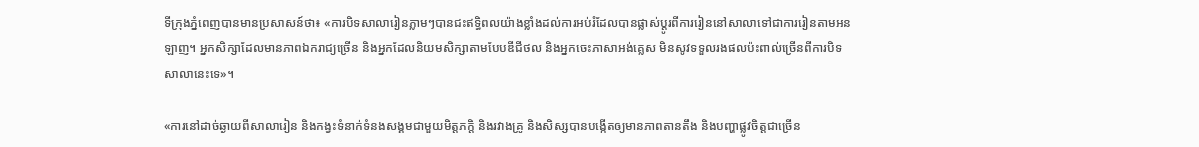ទីក្រុងភ្នំពេញបានមានប្រសាសន៍ថា៖ «ការបិទសាលារៀនភ្លាមៗបានជះឥទ្ធិពលយ៉ាងខ្លាំងដល់ការអប់រំដែលបានផ្លាស់ប្តូរពីការរៀននៅសាលាទៅជាការរៀនតាមអនឡាញ។ អ្នកសិក្សាដែលមានភាពឯករាជ្យច្រើន និងអ្នកដែលនិយមសិក្សាតាមបែបឌីជីថល និងអ្នកចេះភាសាអង់គ្លេស មិនសូវទទួលរងផលប៉ះពាល់ច្រើនពីការបិទសាលានេះទេ»។

«ការនៅដាច់ឆ្ងាយពីសាលារៀន និងកង្វះទំនាក់ទំនងសង្គមជាមួយមិត្តភក្តិ និងរវាងគ្រូ និងសិស្សបានបង្កើតឲ្យមានភាពតានតឹង និងបញ្ហាផ្លូវចិត្តជាច្រើន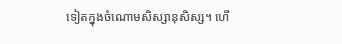ទៀតក្នុងចំណោមសិស្សានុសិស្ស។ ហើ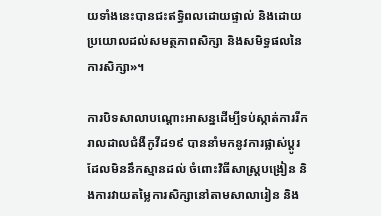យទាំងនេះបានជះឥទ្ធិពលដោយផ្ទាល់ និងដោយប្រយោលដល់សមត្ថភាពសិក្សា និងសមិទ្ធផលនៃការសិក្សា»។

ការបិទសាលាបណ្តោះអាសន្នដើម្បីទប់ស្កាត់ការរីករាលដាលជំងឺកូវីដ១៩ បាននាំមកនូវការផ្លាស់ប្តូរដែលមិននឹកស្មានដល់ ចំពោះវិធីសាស្ត្របង្រៀន និងការវាយតម្លៃការសិក្សានៅតាមសាលារៀន និង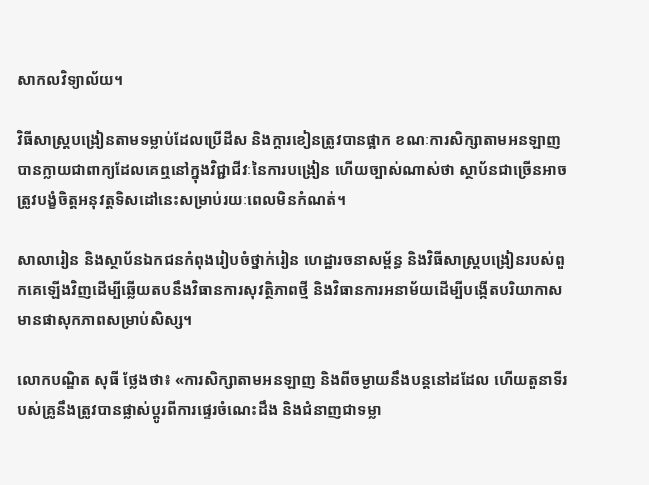សាកលវិទ្យាល័យ។

វិធីសាស្ត្របង្រៀនតាមទម្លាប់ដែលប្រើដីស និងក្តារខៀនត្រូវបានផ្អាក ខណៈការសិក្សាតាមអនឡាញបានក្លាយជាពាក្យដែលគេឮនៅក្នុងវិជ្ជាជីវៈនៃការបង្រៀន ហើយច្បាស់ណាស់ថា ស្ថាប័នជាច្រើនអាចត្រូវបង្ខំចិត្តអនុវត្តទិសដៅនេះសម្រាប់រយៈពេលមិនកំណត់។

សាលារៀន និងស្ថាប័នឯកជនកំពុងរៀបចំថ្នាក់រៀន ហេដ្ឋារចនាសម្ព័ន្ធ និងវិធីសាស្ត្របង្រៀនរបស់ពួកគេឡើងវិញដើម្បីឆ្លើយតបនឹងវិធានការសុវត្ថិភាពថ្មី និងវិធានការអនាម័យដើម្បីបង្កើតបរិយាកាសមានផាសុកភាពសម្រាប់សិស្ស។

លោកបណ្ឌិត សុធី ថ្លែងថា៖ «ការសិក្សាតាមអនឡាញ និងពីចម្ងាយនឹងបន្តនៅដដែល ហើយតួនាទីរបស់គ្រូនឹងត្រូវបានផ្លាស់ប្តូរពីការផ្ទេរចំណេះដឹង និងជំនាញជាទម្លា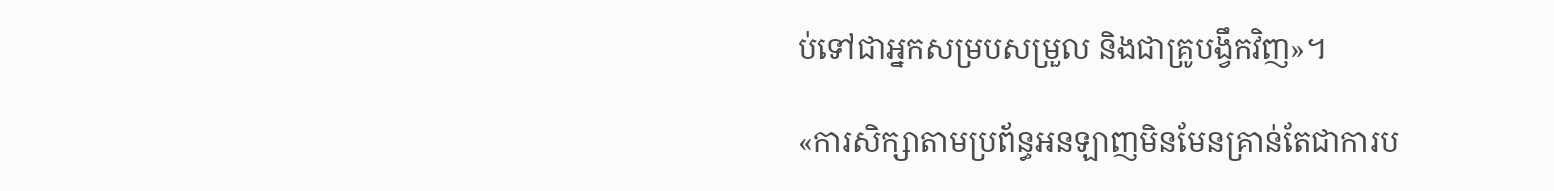ប់ទៅជាអ្នកសម្របសម្រួល និងជាគ្រូបង្វឹកវិញ»។

«ការសិក្សាតាមប្រព័ន្ធអនឡាញមិនមែនគ្រាន់តែជាការប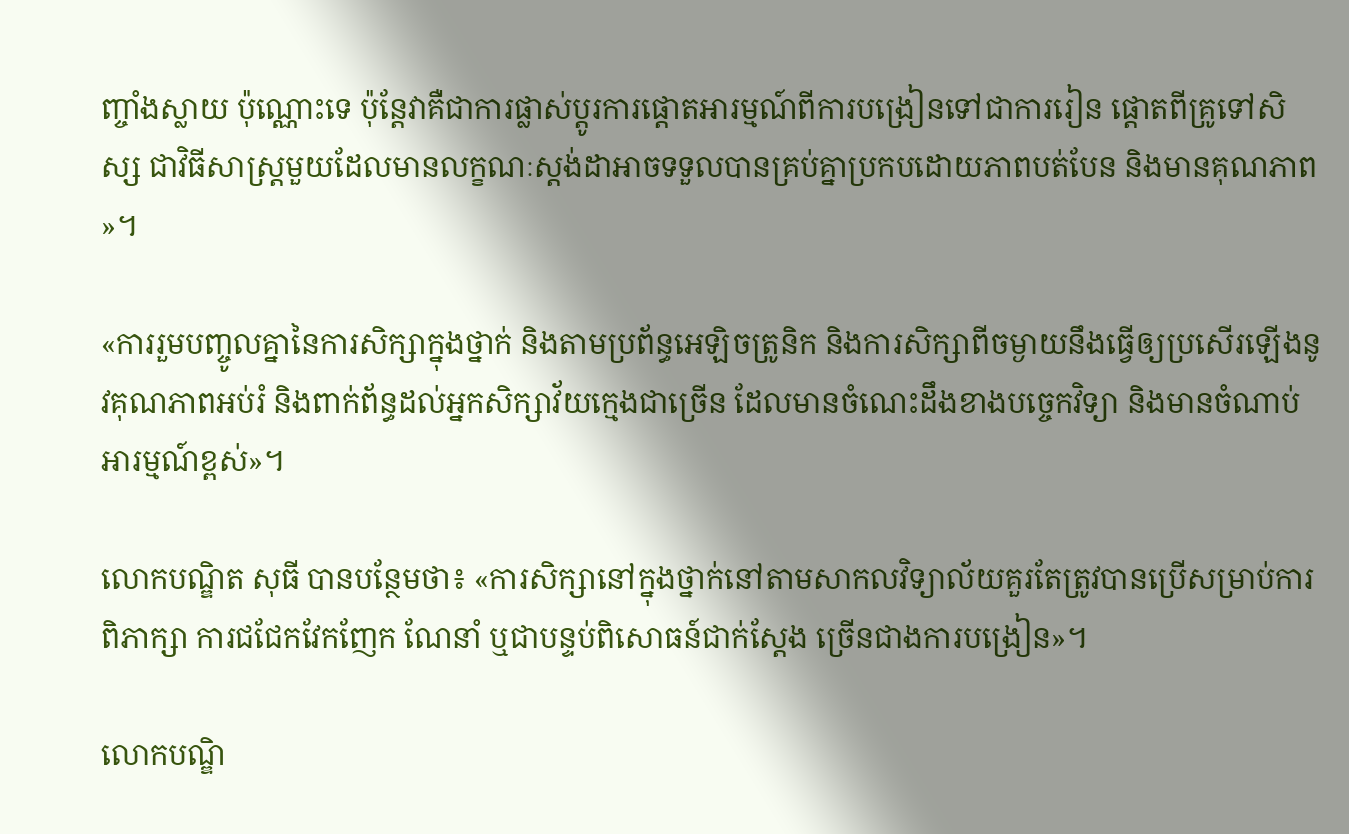ញ្ចាំងស្លាយ ប៉ុណ្ណោះទេ ប៉ុន្តែវាគឺជាការផ្លាស់ប្តូរការផ្តោតអារម្មណ៍ពីការបង្រៀនទៅជាការរៀន ផ្តោតពីគ្រូទៅសិស្ស ជាវិធីសាស្ត្រមួយដែលមានលក្ខណៈស្តង់ដាអាចទទួលបានគ្រប់គ្នាប្រកបដោយភាពបត់បែន និងមានគុណភាព»។

«ការរួមបញ្ចូលគ្នានៃការសិក្សាក្នុងថ្នាក់ និងតាមប្រព័ន្ធអេឡិចត្រូនិក និងការសិក្សាពីចម្ងាយនឹងធ្វើឲ្យប្រសើរឡើងនូវគុណភាពអប់រំ និងពាក់ព័ន្ធដល់អ្នកសិក្សាវ័យក្មេងជាច្រើន ដែលមានចំណេះដឹងខាងបច្ចេកវិទ្យា និងមានចំណាប់អារម្មណ៍ខ្ពស់»។

លោកបណ្ឌិត សុធី បានបន្ថែមថា៖ «ការសិក្សានៅក្នុងថ្នាក់នៅតាមសាកលវិទ្យាល័យគួរតែត្រូវបានប្រើសម្រាប់ការពិភាក្សា ការជជែកវែកញែក ណែនាំ ឬជាបន្ទប់ពិសោធន៍ជាក់ស្តែង ច្រើនជាងការបង្រៀន»។

លោកបណ្ឌិ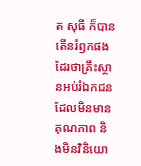ត សុធី ក៏បានតើនរំឭកផងដែរថាគ្រឹះស្ថានអប់រំឯកជនដែលមិនមានគុណភាព និងមិនវិនិយោ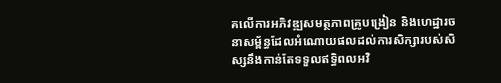គលើការអភិវឌ្ឍសមត្ថភាពគ្រូបង្រៀន និងហេដ្ឋារចនាសម្ព័ន្ធដែលអំណោយផលដល់ការសិក្សារបស់សិស្សនឹងកាន់តែទទួលឥទ្ធិពលអវិ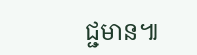ជ្ជមាន៕